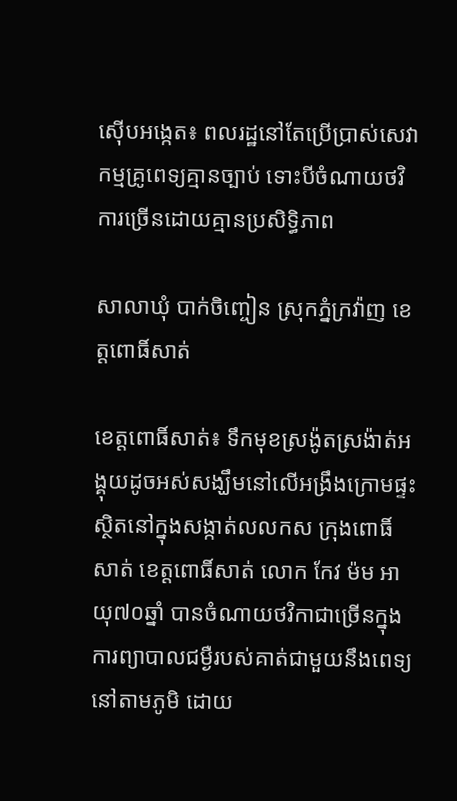ស៊ើបអង្កេត៖ ពលរដ្ឋនៅតែប្រើប្រាស់សេវាកម្មគ្រូពេទ្យគ្មានច្បាប់ ទោះបីចំណាយថវិការច្រើនដោយគ្មានប្រសិទ្ធិភាព

សាលាឃុំ បាក់ចិញ្ចៀន ស្រុកភ្នំក្រវ៉ាញ ខេត្តពោធិ៍សាត់

ខេត្តពោធិ៍សាត់៖ ទឹកមុខស្រង៉ូតស្រង៉ាត់អង្គុយដូចអស់សង្ឃឹមនៅលើអង្រឹងក្រោមផ្ទះ ស្ថិតនៅក្នុងសង្កាត់លលកស ក្រុងពោធិ៍សាត់ ខេត្តពោធិ៍សាត់ លោក កែវ ម៉ម អាយុ៧០ឆ្នាំ បានចំណាយថវិកាជាច្រើនក្នុងការព្យាបាលជម្ងឺរបស់គាត់ជាមួយនឹងពេទ្យនៅតាមភូមិ ដោយ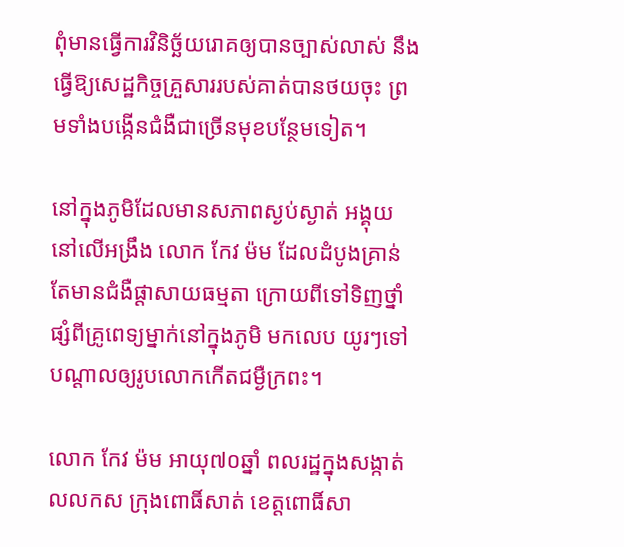ពុំមានធ្វើការវិនិច្ឆ័យរោគឲ្យបានច្បាស់លាស់ នឹងធ្វើឱ្យសេដ្ឋកិច្ចគ្រួសាររបស់គាត់បានថយចុះ ព្រមទាំងបង្កើនជំងឺជាច្រើនមុខបន្ថែមទៀត។

នៅក្នុងភូមិដែលមានសភាពស្ងប់ស្ងាត់ អង្គុយនៅលើអង្រឹង លោក កែវ ម៉ម ដែលដំបូងគ្រាន់តែមានជំងឺផ្តាសាយធម្មតា ក្រោយពីទៅទិញថ្នាំផ្សំពីគ្រូពេទ្យម្នាក់នៅក្នុងភូមិ មកលេប យូរៗទៅបណ្តាលឲ្យរូបលោកកើតជម្ងឺក្រពះ។

លោក កែវ ម៉ម អាយុ៧០ឆ្នាំ ពលរដ្ឋក្នុងសង្កាត់លលកស ក្រុងពោធិ៍សាត់ ខេត្តពោធិ៍សា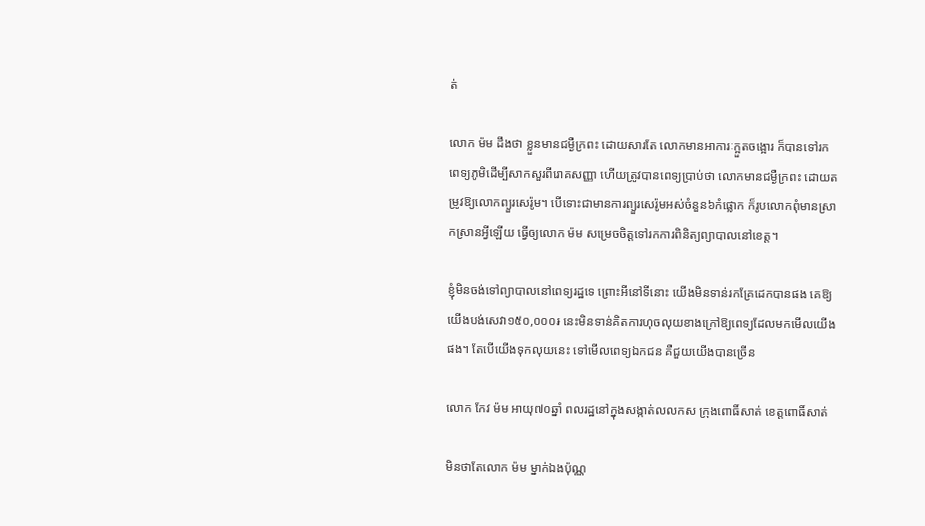ត់

លោក ម៉ម ដឹងថា ខ្លួនមានជម្ងឺក្រពះ ដោយសារតែ លោកមានអាការៈក្អួតចង្អោរ ក៏បានទៅរកពេទ្យភូមិដើម្បីសាកសួរពីរោគសញ្ញា ហើយត្រូវបានពេទ្យប្រាប់ថា លោកមានជម្ងឺក្រពះ ដោយតម្រូវឱ្យលោកព្យួរសេរ៉ូម។ បើទោះជាមានការព្យួរសេរ៉ូមអស់ចំនួន៦កំផ្លោក ក៏រូបលោកពុំមានស្រាកស្រានអ្វីឡើយ ធ្វើឲ្យលោក ម៉ម សម្រេចចិត្តទៅរកការពិនិត្យព្យាបាលនៅខេត្ត។

ខ្ញុំមិនចង់ទៅព្យាបាលនៅពេទ្យរដ្ឋទេ ព្រោះអីនៅទីនោះ យើងមិនទាន់រកគ្រែដេកបានផង គេឱ្យយើងបង់សេវា១៥០,០០០៛ នេះមិនទាន់គិតការហុចលុយខាងក្រៅឱ្យពេទ្យដែលមកមើលយើងផង។ តែបើយើងទុកលុយនេះ ទៅមើលពេទ្យឯកជន គឺជួយយើងបានច្រើន

លោក កែវ ម៉ម អាយុ៧០ឆ្នាំ ពលរដ្ឋនៅក្នុងសង្កាត់លលកស ក្រុងពោធិ៍សាត់ ខេត្តពោធិ៍សាត់

មិនថាតែលោក ម៉ម ម្នាក់ឯងប៉ុណ្ណ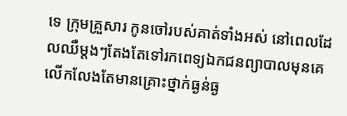ទេ ក្រុមគ្រួសារ កូនចៅរបស់គាត់ទាំងអស់ នៅពេលដែលឈឺម្តងៗតែងតែទៅរកពេទ្យឯកជនព្យាបាលមុនគេ លើកលែងតែមានគ្រោះថ្នាក់ធ្ងន់ធ្ង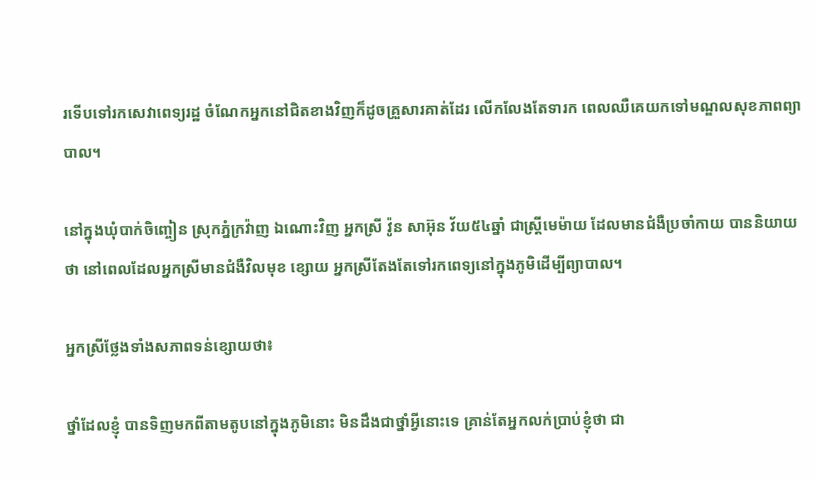រទើបទៅរកសេវាពេទ្យរដ្ឋ ចំណែកអ្នកនៅជិតខាងវិញក៏ដូចគ្រួសារគាត់ដែរ លើកលែងតែទារក ពេលឈឺគេយកទៅមណ្ឌលសុខភាពព្យាបាល។

នៅក្នុងឃុំបាក់ចិញ្ចៀន ស្រុកភ្នំក្រវ៉ាញ ឯណោះវិញ អ្នកស្រី វ៉ូន សាអ៊ុន វ័យ៥៤ឆ្នាំ ជាស្រ្តីមេម៉ាយ ដែលមានជំងឺប្រចាំកាយ បាននិយាយថា នៅពេលដែលអ្នកស្រីមានជំងឺវិលមុខ ខ្សោយ អ្នកស្រីតែងតែទៅរកពេទ្យនៅក្នុងភូមិដើម្បីព្យាបាល។

អ្នកស្រីថ្លែងទាំងសភាពទន់ខ្សោយថា៖

ថ្នាំដែលខ្ញុំ បានទិញមកពីតាមតូបនៅក្នុងភូមិនោះ មិនដឹងជាថ្នាំអ្វីនោះទេ គ្រាន់តែអ្នកលក់ប្រាប់ខ្ញុំថា ជា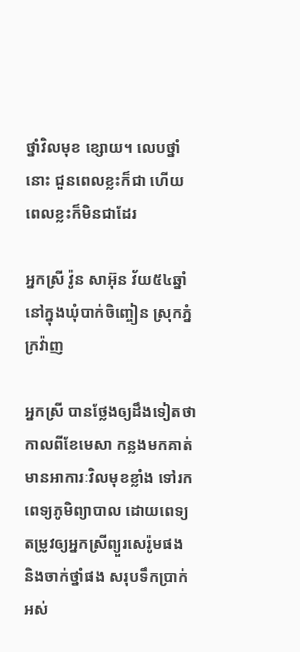ថ្នាំវិលមុខ ខ្សោយ។ លេបថ្នាំនោះ ជួនពេលខ្លះក៏ជា ហើយពេលខ្លះក៏មិនជាដែរ

អ្នកស្រី វ៉ូន សាអ៊ុន វ័យ៥៤ឆ្នាំ នៅក្នុងឃុំបាក់ចិញ្ចៀន ស្រុកភ្នំក្រវ៉ាញ

អ្នកស្រី បានថ្លែងឲ្យដឹងទៀតថា កាលពីខែមេសា កន្លងមកគាត់មានអាការៈវិលមុខខ្លាំង ទៅរកពេទ្យភូមិព្យាបាល ដោយពេទ្យតម្រូវឲ្យអ្នកស្រីព្យួរសេរ៉ូមផង និងចាក់ថ្នាំផង សរុបទឹកប្រាក់អស់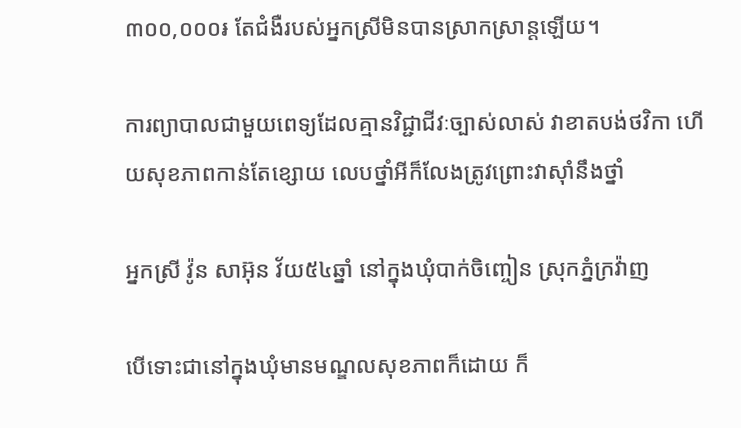៣០០,០០០៛ តែជំងឺរបស់អ្នកស្រីមិនបានស្រាកស្រាន្តឡើយ។

ការព្យាបាលជាមួយពេទ្យដែលគ្មានវិជ្ជាជីវៈច្បាស់លាស់ វាខាតបង់ថវិកា ហើយសុខភាពកាន់តែខ្សោយ លេបថ្នាំអីក៏លែងត្រូវព្រោះវាស៊ាំនឹងថ្នាំ

អ្នកស្រី វ៉ូន សាអ៊ុន វ័យ៥៤ឆ្នាំ នៅក្នុងឃុំបាក់ចិញ្ចៀន ស្រុកភ្នំក្រវ៉ាញ

បើទោះជានៅក្នុងឃុំមានមណ្ឌលសុខភាពក៏ដោយ ក៏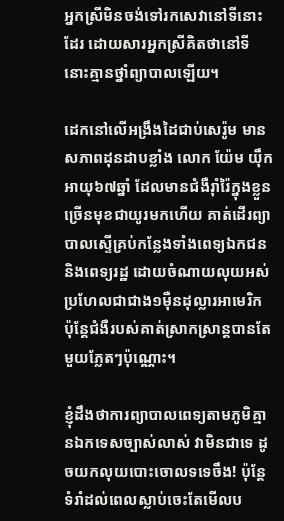អ្នកស្រីមិនចង់ទៅរកសេវានៅទីនោះដែរ ដោយសារអ្នកស្រីគិតថានៅទីនោះគ្មានថ្នាំព្យាបាលឡើយ។

ដេកនៅលើអង្រឹងដៃជាប់សេរ៉ូម មានសភាពដុនដាបខ្លាំង លោក យ៉ែម យ៉ឹក អាយុ៦៧ឆ្នាំ ដែលមានជំងឺរ៉ាំរ៉ៃក្នុងខ្លួនច្រើនមុខជាយូរមកហើយ គាត់ដើរព្យាបាលស្ទើគ្រប់កន្លែងទាំងពេទ្យឯកជននិងពេទ្យរដ្ឋ ដោយចំណាយលុយអស់ប្រហែលជាជាង១ម៉ឺនដុល្លារអាមេរិក ប៉ុន្តែជំងឺរបស់គាត់ស្រាកស្រាន្តបានតែមួយភ្លែតៗប៉ុណ្ណោះ។

ខ្ញុំដឹងថាការព្យាបាលពេទ្យតាមភូមិគ្មានឯកទេសច្បាស់លាស់ វាមិនជាទេ ដូចយកលុយបោះចោលទទេចឹង! ប៉ុន្តែទំរាំដល់ពេលស្លាប់ចេះតែមើលប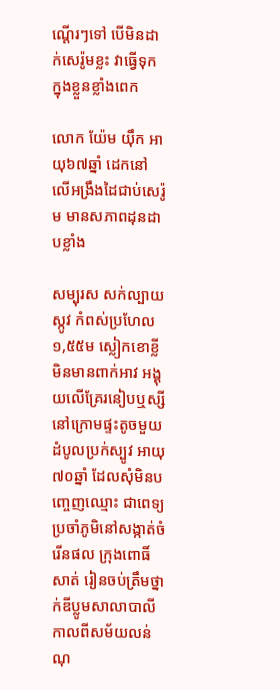ណ្តើរៗទៅ បើមិនដាក់សេរ៉ូមខ្លះ វាធ្វើទុកក្នុងខ្លួនខ្លាំងពេក

លោក យ៉ែម យ៉ឹក អាយុ៦៧ឆ្នាំ ដេកនៅលើអង្រឹងដៃជាប់សេរ៉ូម មានសភាពដុនដាបខ្លាំង

សម្បុរស សក់ល្បាយស្កូវ កំពស់ប្រហែល១,៥៥ម ស្លៀកខោខ្លី មិនមានពាក់អាវ អង្គុយលើគ្រែរនៀបឬស្សី នៅក្រោមផ្ទះតូចមួយដំបូលប្រក់ស្បូវ អាយុ៧០ឆ្នាំ ដែលសុំមិនបញ្ចេញឈ្មោះ ជាពេទ្យប្រចាំភូមិនៅសង្កាត់ចំរើនផល ក្រុងពោធិ៍សាត់ រៀនចប់ត្រឹមថ្នាក់ឌីប្លូមសាលាបាលី កាលពីសម័យលន់ណុ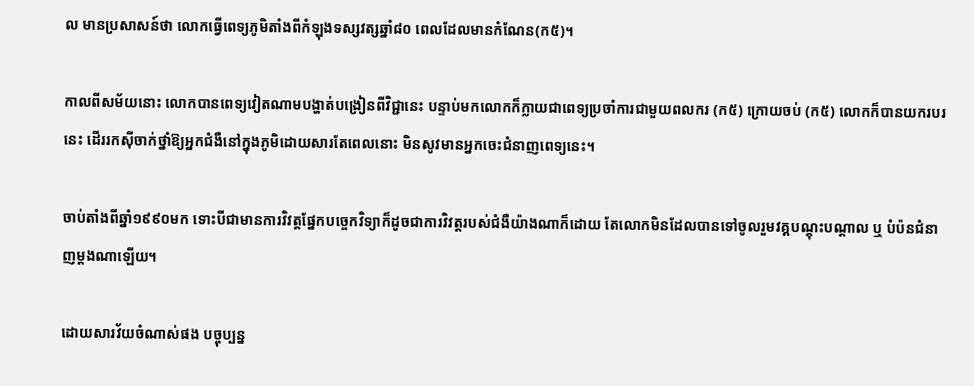ល មានប្រសាសន៍ថា លោកធ្វើពេទ្យភូមិតាំងពីកំឡុងទស្សវត្សឆ្នាំ៨០ ពេលដែលមានកំណែន(ក៥)។

កាលពីសម័យនោះ លោកបានពេទ្យវៀតណាមបង្ហាត់បង្រៀនពីវិជ្ជានេះ បន្ទាប់មកលោកក៏ក្លាយជាពេទ្យប្រចាំការជាមួយពលករ (ក៥) ក្រោយចប់ (ក៥) លោកក៏បានយករបរនេះ ដើររកស៊ីចាក់ថ្នាំឱ្យអ្នកជំងឺនៅក្នុងភូមិដោយសារតែពេលនោះ មិនសូវមានអ្នកចេះជំនាញពេទ្យនេះ។

ចាប់តាំងពីឆ្នាំ១៩៩០មក ទោះបីជាមានការវិវត្តផ្នែកបច្ចេកវិទ្យាក៏ដូចជាការវិវត្តរបស់ជំងឺយ៉ាងណាក៏ដោយ តែលោកមិនដែលបានទៅចូលរួមវគ្គបណ្តុះបណ្តាល ឬ បំប៉នជំនាញម្តងណាឡើយ។

ដោយសារវ័យចំណាស់ផង បច្ចុប្បន្ន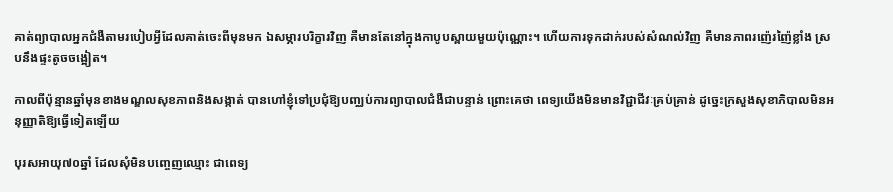គាត់ព្យាបាលអ្នកជំងឺតាមរបៀបអ្វីដែលគាត់ចេះពីមុនមក ឯសម្ភារបរិក្ខារវិញ គឺមានតែនៅក្នុងកាបូបស្ពាយមួយប៉ុណ្ណោះ។ ហើយការទុកដាក់របស់សំណល់វិញ គឺមានភាពរញ៉េរញ៉ៃខ្លាំង ស្របនឹងផ្ទះតូចចង្អៀត។

កាលពីប៉ុន្មានឆ្នាំមុនខាងមណ្ឌលសុខភាពនិងសង្កាត់ បានហៅខ្ញុំទៅប្រជុំឱ្យបញ្ឈប់ការព្យាបាលជំងឺជាបន្ទាន់ ព្រោះគេថា ពេទ្យយើងមិនមានវិជ្ជាជីវៈគ្រប់គ្រាន់ ដូច្នេះក្រសួងសុខាភិបាលមិនអនុញ្ញាតិឱ្យធ្វើទៀតឡើយ

បុរសអាយុ៧០ឆ្នាំ ដែលសុំមិនបញ្ចេញឈ្មោះ ជាពេទ្យ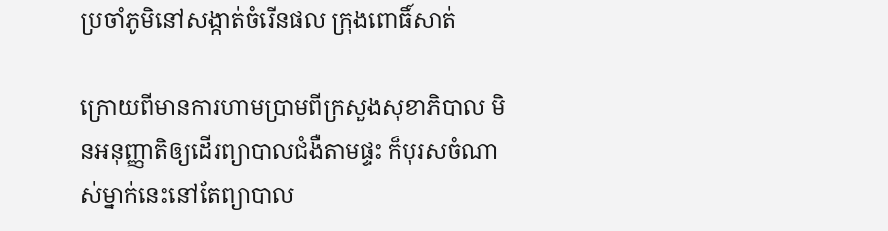ប្រចាំភូមិនៅសង្កាត់ចំរើនផល ក្រុងពោធិ៍សាត់

ក្រោយពីមានការហាមប្រាមពីក្រសួងសុខាភិបាល មិនអនុញ្ញាតិឲ្យដើរព្យាបាលជំងឺតាមផ្ទះ ក៏បុរសចំណាស់ម្នាក់នេះនៅតែព្យាបាល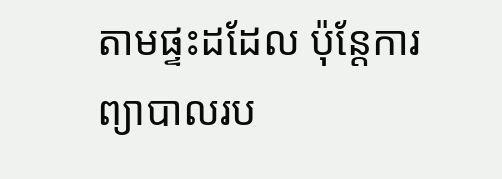តាមផ្ទះដដែល ប៉ុន្តែការព្យាបាលរប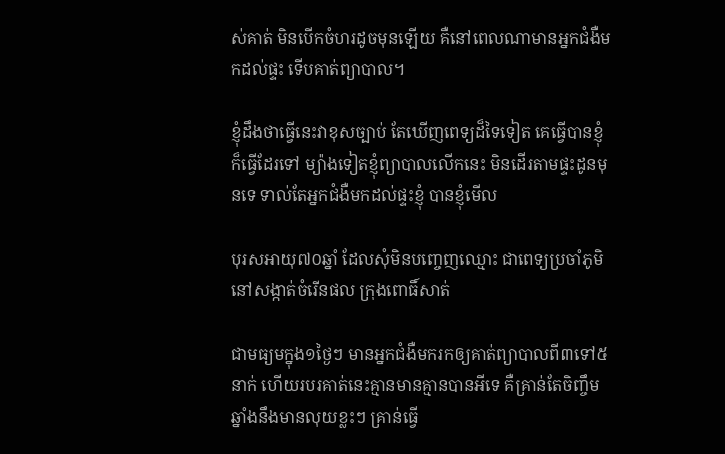ស់គាត់ មិនបើកចំហរដូចមុនឡើយ គឺនៅពេលណាមានអ្នកជំងឺមកដល់ផ្ទះ ទើបគាត់ព្យាបាល។

ខ្ញុំដឹងថាធ្វើនេះវាខុសច្បាប់ តែឃើញពេទ្យដ៏ទៃទៀត គេធ្វើបានខ្ញុំក៏ធ្វើដែរទៅ ម្យ៉ាងទៀតខ្ញុំព្យាបាលលើកនេះ មិនដើរតាមផ្ទះដូនមុនទេ ទាល់តែអ្នកជំងឺមកដល់ផ្ទះខ្ញុំ បានខ្ញុំមើល

បុរសអាយុ៧០ឆ្នាំ ដែលសុំមិនបញ្ចេញឈ្មោះ ជាពេទ្យប្រចាំភូមិនៅសង្កាត់ចំរើនផល ក្រុងពោធិ៍សាត់

ជាមធ្យមក្នុង១ថ្ងៃៗ មានអ្នកជំងឺមករកឲ្យគាត់ព្យាបាលពី៣ទៅ៥នាក់ ហើយរបរគាត់នេះគ្មានមានគ្មានបានអីទេ គឺគ្រាន់តែចិញ្ចឹមឆ្នាំងនឹងមានលុយខ្លះៗ គ្រាន់ធ្វើ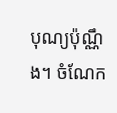បុណ្យប៉ុណ្ណឹង។ ចំណែក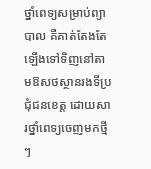ថ្នាំពេទ្យសម្រាប់ព្យាបាល គឺគាត់តែងតែឡើងទៅទិញនៅតាមឱសថស្ថានរងទីប្រជុំជនខេត្ត ដោយសារថ្នាំពេទ្យចេញមកថ្មីៗ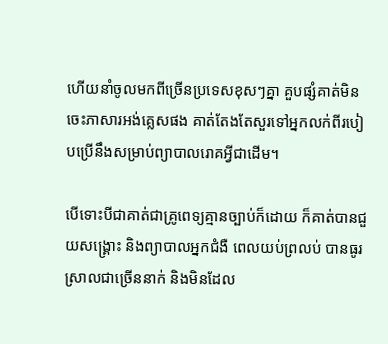ហើយនាំចូលមកពីច្រើនប្រទេសខុសៗគ្នា គួបផ្សំគាត់មិនចេះភាសារអង់គ្លេសផង គាត់តែងតែសួរទៅអ្នកលក់ពីរបៀបប្រើនឹងសម្រាប់ព្យាបាលរោគអ្វីជាដើម។

បើទោះបីជាគាត់ជាគ្រូពេទ្យគ្មានច្បាប់ក៏ដោយ ក៏គាត់បានជួយសង្គ្រោះ និងព្យាបាលអ្នកជំងឺ ពេលយប់ព្រលប់ បានធូរស្រាលជាច្រើននាក់ និងមិនដែល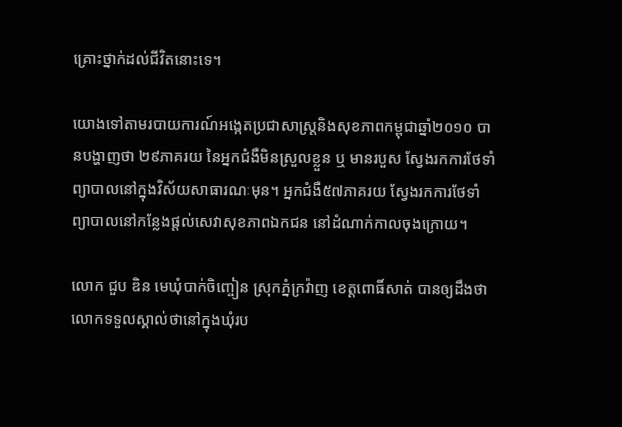គ្រោះថ្នាក់ដល់ជីវិតនោះទេ។

យោងទៅតាមរបាយការណ៍អង្កេតប្រជាសាស្ត្រនិងសុខភាពកម្ពុជាឆ្នាំ២០១០ បានបង្ហាញថា ២៩ភាគរយ នៃអ្នកជំងឺមិនស្រួលខ្លួន ឬ មានរបួស ស្វែងរកការថែទាំព្យាបាលនៅក្នុងវិស័យសាធារណៈមុន។ អ្នកជំងឺ៥៧ភាគរយ ស្វែងរកការថែទាំព្យាបាលនៅកន្លែងផ្តល់សេវាសុខភាពឯកជន នៅដំណាក់កាលចុងក្រោយ។

លោក ជួប ឌិន មេឃុំបាក់ចិញ្ចៀន ស្រុកភ្នំក្រវ៉ាញ ខេត្តពោធិ៍សាត់ បានឲ្យដឹងថា លោកទទួលស្គាល់ថានៅក្នុងឃុំរប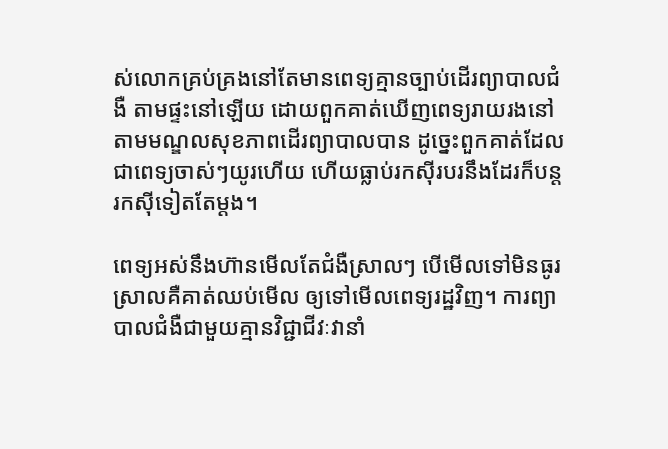ស់លោកគ្រប់គ្រងនៅតែមានពេទ្យគ្មានច្បាប់ដើរព្យាបាលជំងឺ តាមផ្ទះនៅឡើយ ដោយពួកគាត់ឃើញពេទ្យរាយរងនៅតាមមណ្ឌលសុខភាពដើរព្យាបាលបាន ដូច្នេះពួកគាត់ដែលជាពេទ្យចាស់ៗយូរហើយ ហើយធ្លាប់រកស៊ីរបរនឹងដែរក៏បន្តរកស៊ីទៀតតែម្តង។

ពេទ្យអស់នឹងហ៊ានមើលតែជំងឺស្រាលៗ បើមើលទៅមិនធូរស្រាលគឺគាត់ឈប់មើល ឲ្យទៅមើលពេទ្យរដ្ឋវិញ។ ការព្យាបាលជំងឺជាមួយគ្មានវិជ្ជាជីវៈវានាំ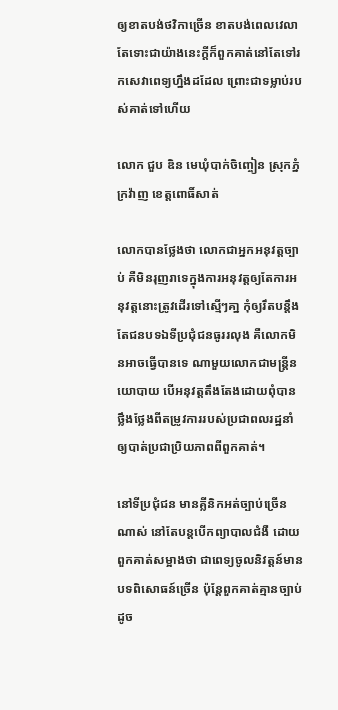ឲ្យខាតបង់ថវិកាច្រើន ខាតបង់ពេលវេលា តែទោះជាយ៉ាងនេះក្តីក៏ពួកគាត់នៅតែទៅរកសេវាពេទ្យហ្នឹងដដែល ព្រោះជាទម្លាប់របស់គាត់ទៅហើយ

លោក ជួប ឌិន មេឃុំបាក់ចិញ្ចៀន ស្រុកភ្នំក្រវ៉ាញ ខេត្តពោធិ៍សាត់

លោកបានថ្លែងថា លោកជាអ្នកអនុវត្តច្បាប់ គឺមិនរុញរាទេក្នុងការអនុវត្តឲ្យតែការអនុវត្តនោះត្រូវដើរទៅស្មើៗគា្ន កុំឲ្យរឹតបន្តឹងតែជនបទឯទីប្រជុំជនធូររលុង គឺលោកមិនអាចធ្វើបានទេ ណាមួយលោកជាមន្ត្រីនយោបាយ បើអនុវត្តតឹងតែងដោយពុំបានថ្លឹងថ្លែងពីតម្រូវការរបស់ប្រជាពលរដ្ឋនាំឲ្យបាត់ប្រជាប្រិយភាពពីពួកគាត់។

នៅទីប្រជុំជន មានគ្លីនិកអត់ច្បាប់ច្រើនណាស់ នៅតែបន្តបើកព្យាបាលជំងឺ ដោយពួកគាត់សម្អាងថា ជាពេទ្យចូលនិវត្តន៍មានបទពិសោធន៍ច្រើន ប៉ុន្តែពួកគាត់គ្មានច្បាប់ដូច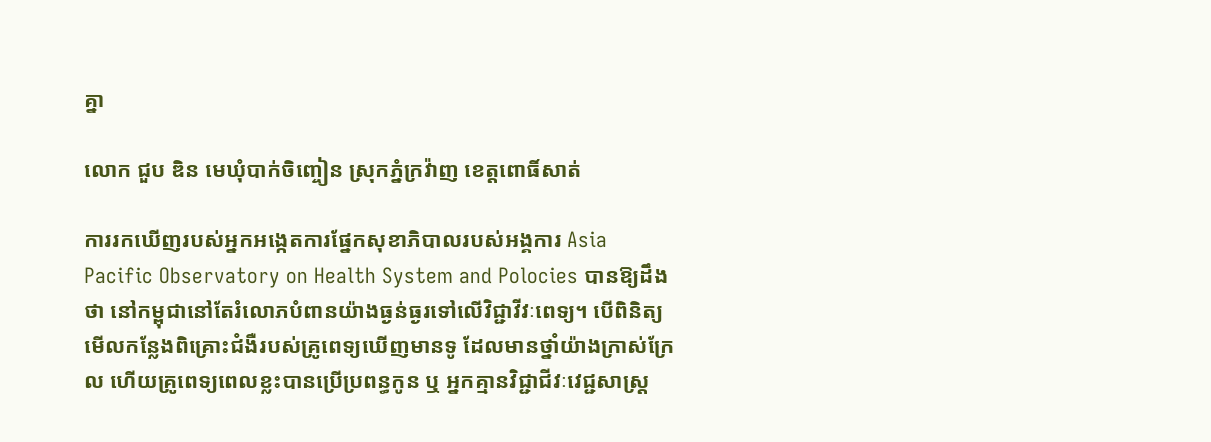គ្នា

លោក ជួប ឌិន មេឃុំបាក់ចិញ្ចៀន ស្រុកភ្នំក្រវ៉ាញ ខេត្តពោធិ៍សាត់

ការរកឃើញរបស់អ្នកអង្កេតការផ្នែកសុខាភិបាលរបស់អង្គការ Asia Pacific Observatory on Health System and Polocies បានឱ្យដឹងថា នៅកម្ពុជានៅតែរំលោភបំពានយ៉ាងធ្ងន់ធ្ងរទៅលើវិជ្ជាវីវៈពេទ្យ។ បើពិនិត្យមើលកន្លែងពិគ្រោះជំងឺរបស់គ្រូពេទ្យឃើញមានទូ ដែលមានថ្នាំយ៉ាងក្រាស់ក្រែល ហើយគ្រូពេទ្យពេលខ្លះបានប្រើប្រពន្ធកូន ឬ អ្នកគ្មានវិជ្ជាជីវៈវេជ្ជសាស្ត្រ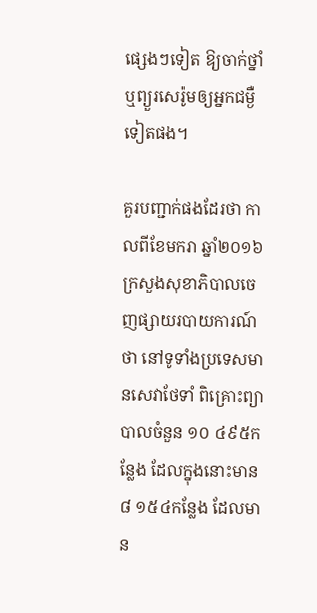ផ្សេងៗទៀត ឱ្យចាក់ថ្នាំ ឬព្យួរសេរ៉ូមឲ្យអ្នកជម្ងឺទៀតផង។

គួរបញ្ជាក់ផងដែរថា កាលពីខែមករា ឆ្នាំ២០១៦ ក្រសួងសុខាភិបាលចេញផ្សាយរបាយការណ៍ថា នៅទូទាំងប្រទេសមានសេវាថែទាំ ពិគ្រោះព្យាបាលចំនួន ១០ ៤៩៥កន្លែង ដែលក្នុងនោះមាន៨ ១៥៤កន្លែង ដែលមាន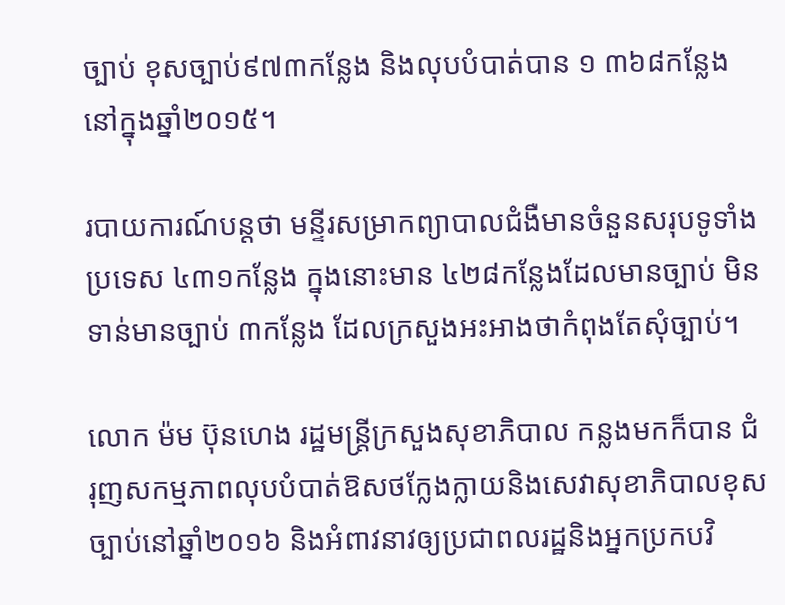ច្បាប់ ខុសច្បាប់៩៧៣កន្លែង និងលុបបំបាត់បាន ១ ៣៦៨កន្លែង នៅក្នុងឆ្នាំ២០១៥។

របាយការណ៍បន្តថា មន្ទីរសម្រាកព្យាបាលជំងឺមានចំនួនសរុបទូទាំងប្រទេស ៤៣១កន្លែង ក្នុងនោះមាន ៤២៨កន្លែងដែលមានច្បាប់ មិនទាន់មានច្បាប់ ៣កន្លែង ដែលក្រសួងអះអាងថាកំពុងតែសុំច្បាប់។

លោក ម៉ម ប៊ុនហេង រដ្ឋមន្រ្តីក្រសួងសុខាភិបាល កន្លងមកក៏បាន ជំរុញសកម្មភាពលុបបំបាត់ឱសថក្លែងក្លាយនិងសេវាសុខាភិបាលខុសច្បាប់នៅឆ្នាំ២០១៦ និងអំពាវនាវឲ្យប្រជាពលរដ្ឋនិងអ្នកប្រកបវិ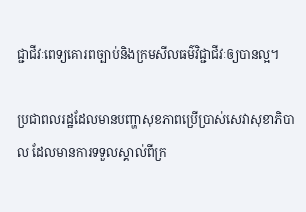ជ្ជាជីវៈពេទ្យគោរពច្បាប់និងក្រមសីលធម៌វិជ្ជាជីវៈឲ្យបានល្អ។

ប្រជាពលរដ្ឋដែលមានបញ្ហាសុខភាពប្រើប្រាស់សេវាសុខាភិបាល ដែលមានការទទួលស្គាល់ពីក្រ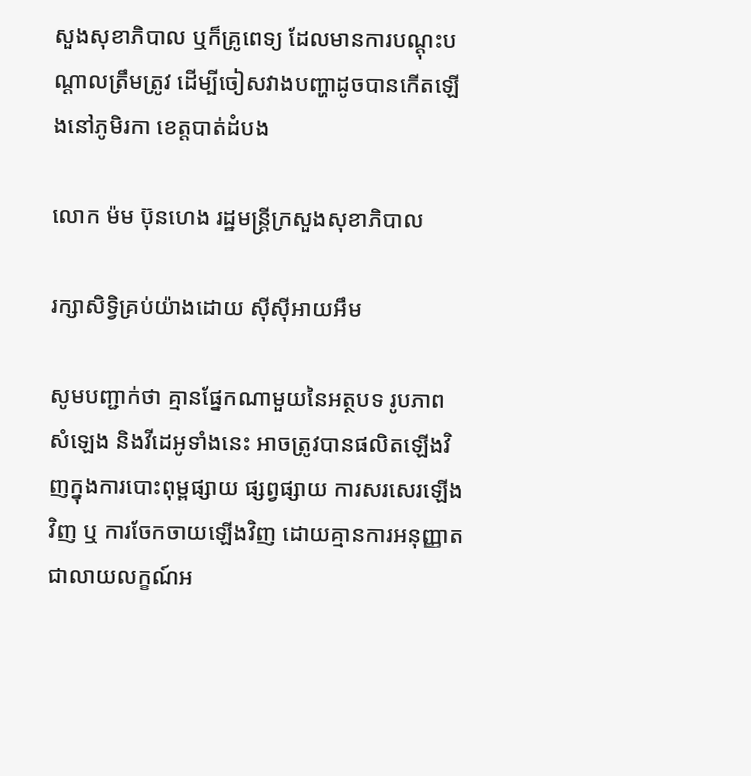សួងសុខាភិបាល ឬក៏គ្រូពេទ្យ ដែលមានការបណ្តុះបណ្តាលត្រឹមត្រូវ ដើម្បីចៀសវាងបញ្ហាដូចបានកើតឡើងនៅភូមិរកា ខេត្តបាត់ដំបង

លោក ម៉ម ប៊ុនហេង រដ្ឋមន្រ្តីក្រសួងសុខាភិបាល

រក្សាសិទ្វិគ្រប់យ៉ាងដោយ ស៊ីស៊ីអាយអឹម

សូមបញ្ជាក់ថា គ្មានផ្នែកណាមួយនៃអត្ថបទ រូបភាព សំឡេង និងវីដេអូទាំងនេះ អាចត្រូវបានផលិតឡើងវិញក្នុងការបោះពុម្ពផ្សាយ ផ្សព្វផ្សាយ ការសរសេរឡើងវិញ ឬ ការចែកចាយឡើងវិញ ដោយគ្មានការអនុញ្ញាតជាលាយលក្ខណ៍អ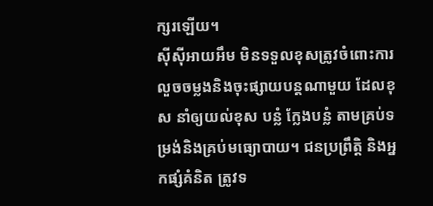ក្សរឡើយ។
ស៊ីស៊ីអាយអឹម មិនទទួលខុសត្រូវចំពោះការលួចចម្លងនិងចុះផ្សាយបន្តណាមួយ ដែលខុស នាំឲ្យយល់ខុស បន្លំ ក្លែងបន្លំ តាមគ្រប់ទម្រង់និងគ្រប់មធ្យោបាយ។ ជនប្រព្រឹត្តិ និងអ្នកផ្សំគំនិត ត្រូវទ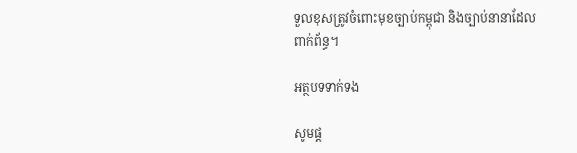ទួលខុសត្រូវចំពោះមុខច្បាប់កម្ពុជា និងច្បាប់នានាដែលពាក់ព័ន្ធ។

អត្ថបទទាក់ទង

សូមផ្ដ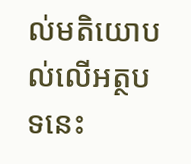ល់មតិយោបល់លើអត្ថបទនេះ